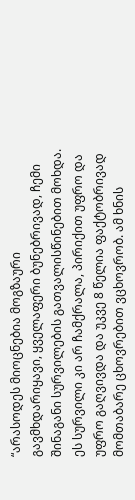“არასოდეს მიოცნებია მოგზაური გავმხდარიყავი, ყველაფერი ბუნებრივად, ჩემი შინაგანი სურვილების გათვალისწინებით მოხდა. ეს სურვილი კი არ ჩამქრალა, პირიქით უფრო და უფრო გაღვივდა და უკვე 8 წელია ფაქტობრივად მომთაბარე ცხოვრებით ვცხოვრობ. ამ ხნის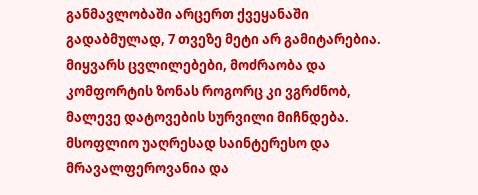განმავლობაში არცერთ ქვეყანაში გადაბმულად, 7 თვეზე მეტი არ გამიტარებია.
მიყვარს ცვლილებები, მოძრაობა და კომფორტის ზონას როგორც კი ვგრძნობ, მალევე დატოვების სურვილი მიჩნდება. მსოფლიო უაღრესად საინტერესო და მრავალფეროვანია და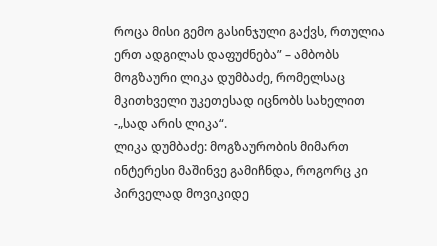როცა მისი გემო გასინჯული გაქვს, რთულია ერთ ადგილას დაფუძნება” – ამბობს მოგზაური ლიკა დუმბაძე, რომელსაც მკითხველი უკეთესად იცნობს სახელით -„სად არის ლიკა“.
ლიკა დუმბაძე: მოგზაურობის მიმართ ინტერესი მაშინვე გამიჩნდა, როგორც კი პირველად მოვიკიდე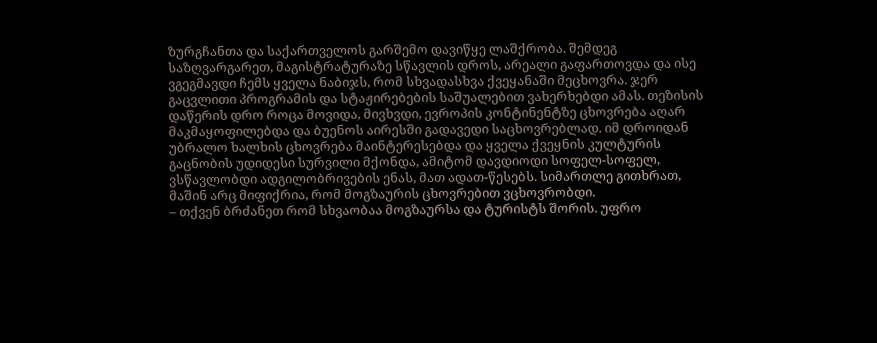ზურგჩანთა და საქართველოს გარშემო დავიწყე ლაშქრობა. შემდეგ საზღვარგარეთ, მაგისტრატურაზე სწავლის დროს, არეალი გაფართოვდა და ისე ვგეგმავდი ჩემს ყველა ნაბიჯს, რომ სხვადასხვა ქვეყანაში მეცხოვრა. ჯერ გაცვლითი პროგრამის და სტაჟირებების საშუალებით ვახერხებდი ამას. თეზისის დაწერის დრო როცა მოვიდა, მივხვდი, ევროპის კონტინენტზე ცხოვრება აღარ მაკმაყოფილებდა და ბუენოს აირესში გადავედი საცხოვრებლად. იმ დროიდან უბრალო ხალხის ცხოვრება მაინტერესებდა და ყველა ქვეყნის კულტურის გაცნობის უდიდესი სურვილი მქონდა, ამიტომ დავდიოდი სოფელ-სოფელ, ვსწავლობდი ადგილობრივების ენას, მათ ადათ-წესებს. სიმართლე გითხრათ, მაშინ არც მიფიქრია, რომ მოგზაურის ცხოვრებით ვცხოვრობდი.
– თქვენ ბრძანეთ რომ სხვაობაა მოგზაურსა და ტურისტს შორის. უფრო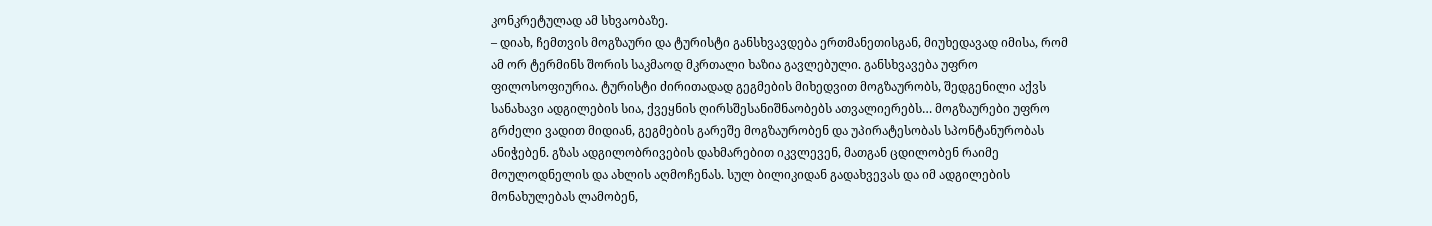კონკრეტულად ამ სხვაობაზე.
– დიახ, ჩემთვის მოგზაური და ტურისტი განსხვავდება ერთმანეთისგან, მიუხედავად იმისა, რომ ამ ორ ტერმინს შორის საკმაოდ მკრთალი ხაზია გავლებული. განსხვავება უფრო ფილოსოფიურია. ტურისტი ძირითადად გეგმების მიხედვით მოგზაურობს, შედგენილი აქვს სანახავი ადგილების სია, ქვეყნის ღირსშესანიშნაობებს ათვალიერებს… მოგზაურები უფრო გრძელი ვადით მიდიან, გეგმების გარეშე მოგზაურობენ და უპირატესობას სპონტანურობას ანიჭებენ. გზას ადგილობრივების დახმარებით იკვლევენ, მათგან ცდილობენ რაიმე მოულოდნელის და ახლის აღმოჩენას. სულ ბილიკიდან გადახვევას და იმ ადგილების მონახულებას ლამობენ,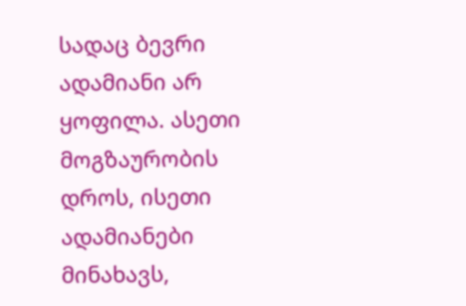სადაც ბევრი ადამიანი არ ყოფილა. ასეთი მოგზაურობის დროს, ისეთი ადამიანები მინახავს,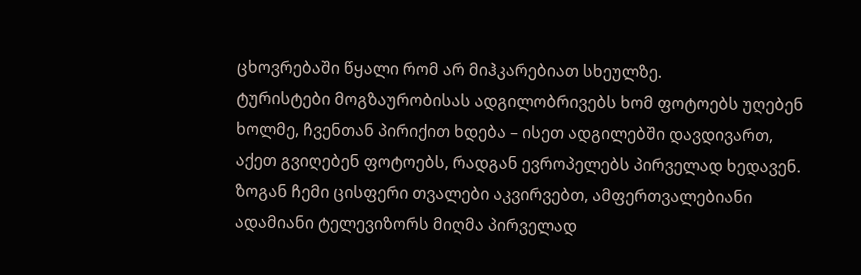ცხოვრებაში წყალი რომ არ მიჰკარებიათ სხეულზე.
ტურისტები მოგზაურობისას ადგილობრივებს ხომ ფოტოებს უღებენ ხოლმე, ჩვენთან პირიქით ხდება – ისეთ ადგილებში დავდივართ, აქეთ გვიღებენ ფოტოებს, რადგან ევროპელებს პირველად ხედავენ. ზოგან ჩემი ცისფერი თვალები აკვირვებთ, ამფერთვალებიანი ადამიანი ტელევიზორს მიღმა პირველად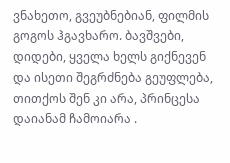ვნახეთო, გვეუბნებიან, ფილმის გოგოს ჰგავხარო. ბავშვები, დიდები, ყველა ხელს გიქნევენ და ისეთი შეგრძნება გეუფლება, თითქოს შენ კი არა, პრინცესა დაიანამ ჩამოიარა .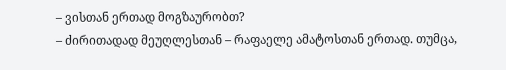– ვისთან ერთად მოგზაურობთ?
– ძირითადად მეუღლესთან – რაფაელე ამატოსთან ერთად. თუმცა,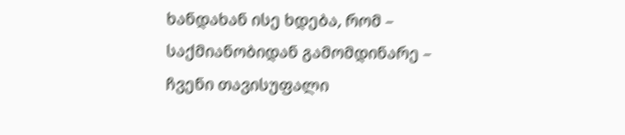ხანდახან ისე ხდება, რომ – საქმიანობიდან გამომდინარე – ჩვენი თავისუფალი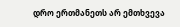დრო ერთმანეთს არ ემთხვევა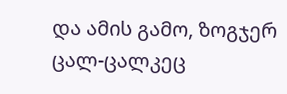და ამის გამო, ზოგჯერ ცალ-ცალკეც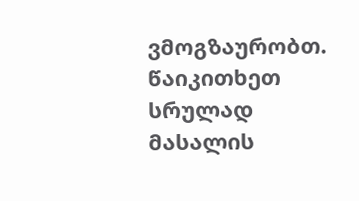ვმოგზაურობთ. წაიკითხეთ სრულად
მასალის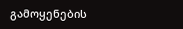გამოყენების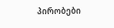პირობები